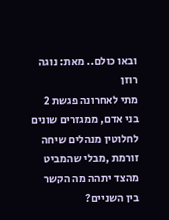ובאו כולם.. מאת: נוגה רוזן
מתי לאחרונה פגשת 2 בני אדם, ממגזרים שונים לחלוטין מנהלים שיחה זורמת ,מבלי שהמביט מהצד יתהה מה הקשר בין השניים?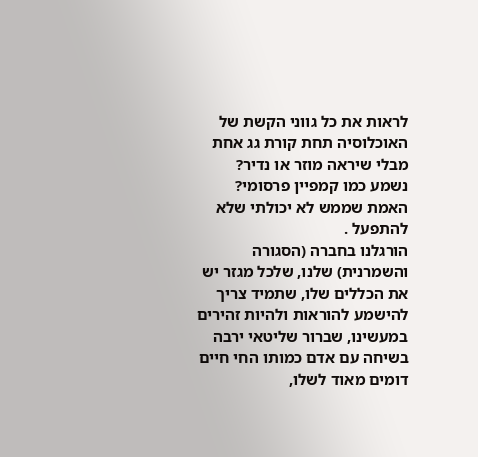לראות את כל גווני הקשת של האוכלוסיה תחת קורת גג אחת מבלי שיראה מוזר או נדיר?
נשמע כמו קמפיין פרסומי?
האמת שממש לא יכולתי שלא להתפעל .
הורגלנו בחברה (הסגורה והשמרנית) שלנו, שלכל מגזר יש את הכללים שלו, שתמיד צריך להישמע להוראות ולהיות זהירים במעשינו, שברור שליטאי ירבה בשיחה עם אדם כמותו החי חיים דומים מאוד לשלו,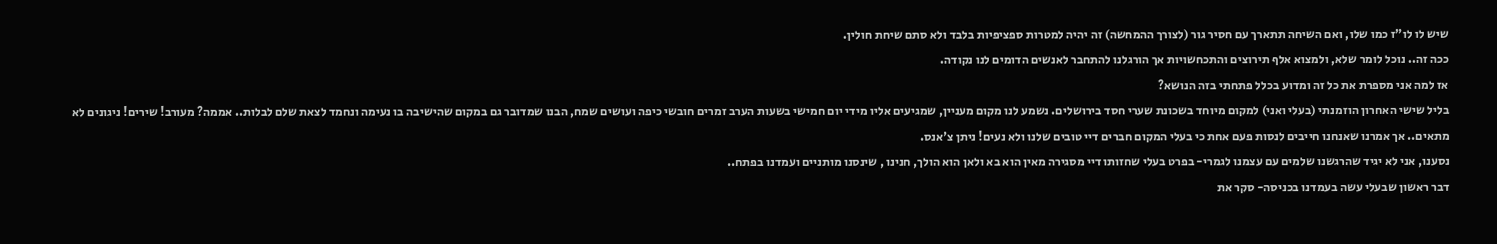שיש לו לו"ז כמו שלו, ואם השיחה תתארך עם חסיר גור (לצורך ההמחשה) זה יהיה למטרות ספציפיות בלבד ולא סתם שיחת חולין.
ככה זה.. נוכל לומר שלא, ולמצוא אלף תירוצים והתכחשויות אך הורגלנו להתחבר לאנשים הדומים לנו נקודה.
אז למה אני מספרת את כל זה ומדוע בכלל פתחתי בזה הנושא?
בליל שישי האחרון הוזמנתי (בעלי ואני) למקום מיוחד בשכונת שערי חסד בירושלים. נשמע לנו מקום מעניין, שמגיעים אליו מידי יום חמישי בשעות הערב זמרים חובשי כיפה ועושים שמח, הבנו שמדובר גם במקום שהישיבה בו נעימה ונחמד לצאת שלם לבלות.. אממה? מעורב! שירים! ניגונים לא מתאים.. אך אמרנו שאנחנו חייבים לנסות פעם אחת כי בעלי המקום חברים דיי טובים שלנו ולא נעים! ניתן צ'אנס.
נסענו, אני לא יגיד שהרגשנו שלמים עם עצמנו לגמרי- בפרט בעלי שחזותו דיי מסגירה מאין הוא בא ולאן הוא הולך, חנינו , שינסנו מותניים ועמדנו בפתח..
דבר ראשון שבעלי עשה בעמדנו בכניסה- סקר את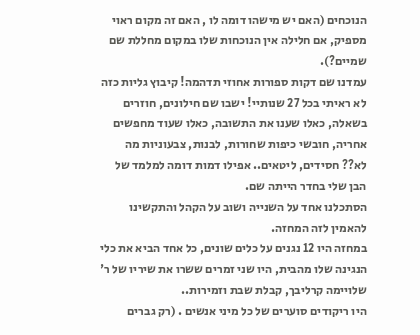הנוכחים (האם יש מישהו דומה לו , האם זה מקום ראוי מספיק, אם חלילה אין הנוכחות שלו במקום מחללת שם שמיים?).
עמדנו שם דקות ספורות אחוזי תדהמה! קיבוץ גליות כזה לא ראיתי בכל 27 שנותיי! ישבו שם חילונים, חוזרים בשאלה, כאלו שענו את התשובה, כאלו שעוד מחפשים אחריה, חובשי כיפות שחורות, לבנות, צבעוניות מה לא?? חסידים, ליטאים.. אפילו דמות דומה למלמד של הבן שלי בחדר הייתה שם.
הסתכלנו אחד על השנייה ושוב על הקהל והתקשינו להאמין לזה המחזה.
במחזה היו 12 נגנים על כלים שונים, כל אחד הביא את כלי הנגינה שלו מהבית, היו שני זמרים ששרו את שיריו של ר' שלויימה קרליבך, קבלת שבת וזמירות..
היו ריקודים סוערים של כל מיני אנשים . (רק גברים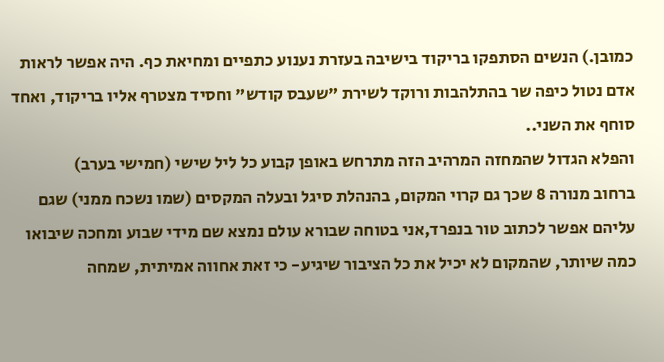כמובן.) הנשים הסתפקו בריקוד בישיבה בעזרת נענוע כתפיים ומחיאת כף. היה אפשר לראות אדם נטול כיפה שר בהתלהבות ורוקד לשירת "שעבס קודש" וחסיד מצטרף אליו בריקוד, ואחד סוחף את השני..
והפלא הגדול שהמחזה המרהיב הזה מתרחש באופן קבוע כל ליל שישי (חמישי בערב)
ברחוב מנורה 8 שכך גם קרוי המקום, בהנהלת סיגל ובעלה המקסים (שמו נשכח ממני) שגם עליהם אפשר לכתוב טור בנפרד,אני בטוחה שבורא עולם נמצא שם מידי שבוע ומחכה שיבואו כמה שיותר, שהמקום לא יכיל את כל הציבור שיגיע- כי זאת אחווה אמיתית, שמחה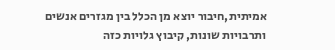אמיתית,חיבור יוצא מן הכלל בין מגזרים אנשים ותרבויות שונות, קיבוץ גלויות כזה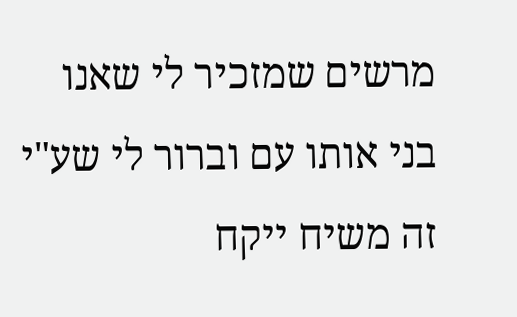מרשים שמזכיר לי שאנו בני אותו עם וברור לי שע"י זה משיח ייקח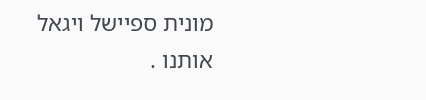מונית ספיישל ויגאל אותנו .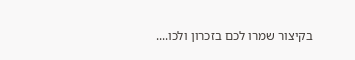בקיצור שמרו לכם בזכרון ולכו....